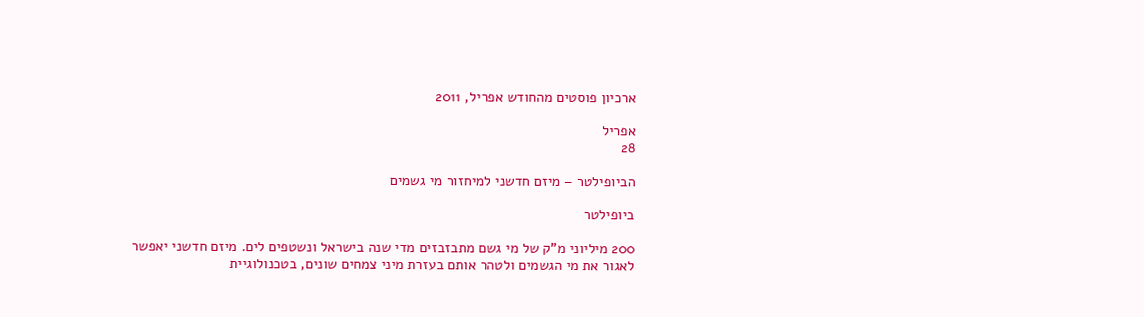ארכיון פוסטים מהחודש אפריל, 2011

אפריל
28

הביופילטר – מיזם חדשני למיחזור מי גשמים

ביופילטר

200 מיליוני מ"ק של מי גשם מתבזבזים מדי שנה בישראל ונשטפים לים. מיזם חדשני יאפשר לאגור את מי הגשמים ולטהר אותם בעזרת מיני צמחים שונים, בטכנולוגיית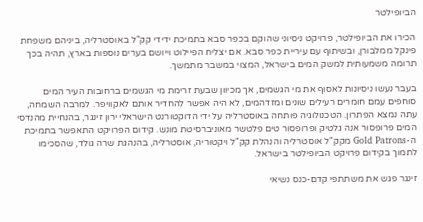הביופילטר

הכירו את הביופילטר, פרויקט ניסיוני שהוקם בכפר סבא בתמיכת ידידי קק"ל באוסטרליה, ביניהם משפחת פינקל ממלבורן, ובשיתוף עם עיריית כפר סבא. אם יצליח הפיילוט וייושם בערים נוספות בארץ, תהיה בכך תרומה משמעותית למשק המים בישראל, המצוי במשבר מתמשך.

בעבר נעשו ניסיונות לאסוף את מי הגשמים, אך מכיוון שבעת זרימת מי הגשמים ברחובות העיר המים סוחפים עמם חומרים רעילים שונים ומזדהמים, לא היה אפשר להחדיר אותם לאקוויפר. למרבה השמחה, עתה נמצא הפתרון. הטכנולוגיה פותחה באוסטרליה על ידי הדוקטורנט הישראלי ירון זינגר, בהנחיית מהנדסי המים פרופסור אנה גלטיק ופרופסור טים פלטשר מאוניברסיטת מונש. קידום הפרויקט התאפשר בתמיכת ה-Gold Patrons מקק"ל אוסטרליה והנהלת קק"ל ויקטוריה, אוסטרליה, בהנהגת שרה גולד, שהסכימו לתמוך בקידום פרויקט הביופילטר בישראל.

זינגר פגש את משתתפי קדם-כנס נשיאי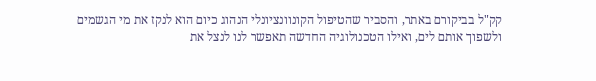קק"ל בביקורם באתר, והסביר שהטיפול הקונוונציונלי הנהוג כיום הוא לנקז את מי הגשמים ולשפוך אותם לים, ואילו הטכנולוגיה החדשה תאפשר לנו לנצל את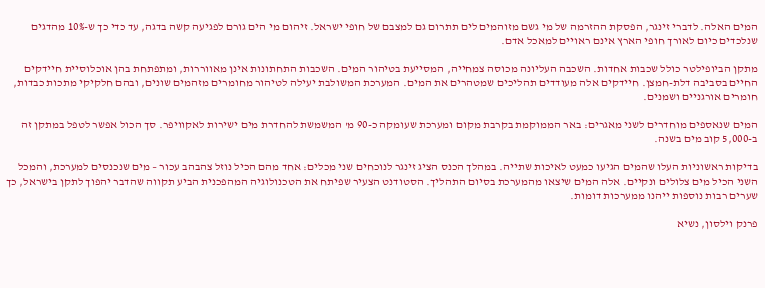המים האלה. לדברי זינגר, הפסקת ההזרמה של מי גשם מזוהמים לים תתרום גם למצבם של חופי ישראל. זיהום מי הים גורם לפגיעה קשה בדגה, עד כדי כך ש-10% מהדגים שנלכדים כיום לאורך חופי הארץ אינם ראויים למאכל אדם.

מתקן הביופילטר כולל שכבות אחדות. השכבה העליונה מכוסה צמחייה, המסייעת בטיהור המים. השכבות התחתונות אינן מאווררות, ומתפתחת בהן אוכלוסיית חיידקים החיים בסביבה דלת-חמצן. חיידקים אלה מעודדים תהליכים שמטהרים את המים. המערכת המשולבת יעילה לטיהור מחומרים מזהמים שונים, ובהם חלקיקי מתכות כבדות, חומרים אורגניים ושמנים.

המים שנאספים מוחדרים לשני מאגרים: באר הממוקמת בקרבת מקום ומערכת שעומקה כ-90 מ' המשמשת להחדרת מים ישירות לאקוויפר. סך הכול אפשר לטפל במתקן זה ב-5,000 קוב מים בשנה.

בדיקות ראשוניות העלו שהמים הגיעו כמעט לאיכות שתייה. במהלך הכנס הציג זינגר לנוכחים שני מכלים: אחד מהם הכיל נוזל צהבהב עכור – מים שנכנסים למערכת, והמכל השני הכיל מים צלולים ונקיים. אלה המים שיצאו מהמערכת בסיום התהליך. הסטודנט הצעיר שפיתח את הטכנולוגיה המהפכנית הביע תקווה שהדבר יהפוך לתקן בישראל, כך שערים רבות נוספות ייהנו ממערכות דומות.

פרנק וילסון, נשיא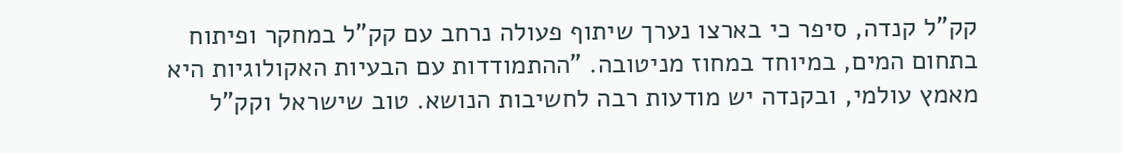קק"ל קנדה, סיפר כי בארצו נערך שיתוף פעולה נרחב עם קק"ל במחקר ופיתוח בתחום המים, במיוחד במחוז מניטובה. "ההתמודדות עם הבעיות האקולוגיות היא מאמץ עולמי, ובקנדה יש מודעות רבה לחשיבות הנושא. טוב שישראל וקק"ל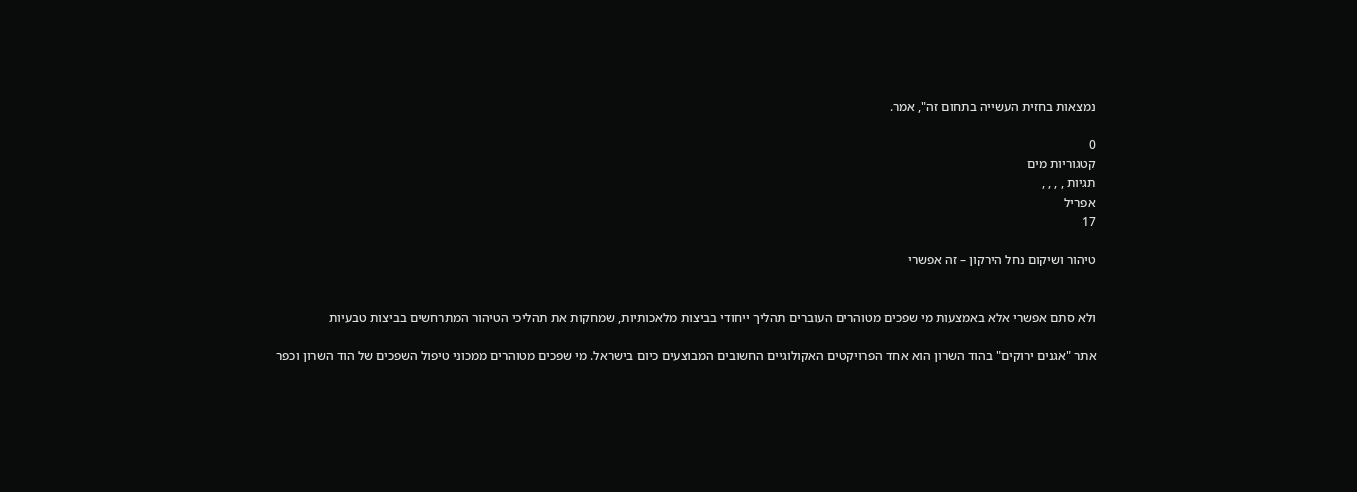נמצאות בחזית העשייה בתחום זה", אמר.

0
קטגוריות מים
תגיות , , , ,
אפריל
17

טיהור ושיקום נחל הירקון – זה אפשרי


ולא סתם אפשרי אלא באמצעות מי שפכים מטוהרים העוברים תהליך ייחודי בביצות מלאכותיות, שמחקות את תהליכי הטיהור המתרחשים בביצות טבעיות

אתר "אגנים ירוקים" בהוד השרון הוא אחד הפרויקטים האקולוגיים החשובים המבוצעים כיום בישראל. מי שפכים מטוהרים ממכוני טיפול השפכים של הוד השרון וכפר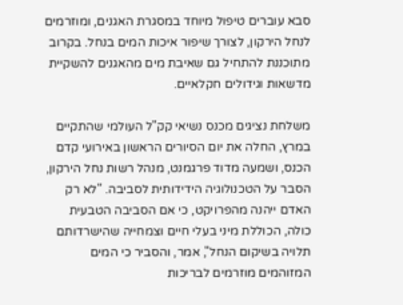סבא עוברים טיפול מיוחד במסגרת האגנים, ומוזרמים לנחל הירקון, לצורך שיפור איכות המים בנחל. בקרוב מתוכננת להתחיל גם שאיבת מים מהאגנים להשקיית מדשאות וגידולים חקלאיים.

משלחת נציגים מכנס נשיאי קק"ל העולמי שהתקיים במרץ, החלה את יום הסיורים הראשון באירועי קדם הכנס, ושמעה מדוד פרגמנט, מנהל רשות נחל הירקון, הסבר על הטכנולוגיה הידידותית לסביבה. "לא רק האדם ייהנה מהפרויקט, כי אם הסביבה הטבעית כולה, הכוללת מיני בעלי חיים וצמחייה שהישרדותם תלויה בשיקום הנחל", אמר, והסביר כי המים המזוהמים מוזרמים לבריכות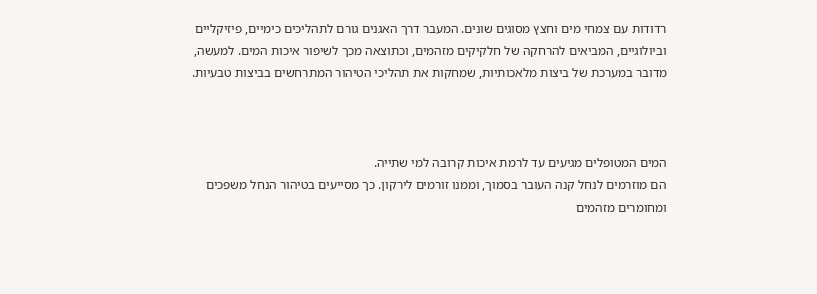רדודות עם צמחי מים וחצץ מסוגים שונים. המעבר דרך האגנים גורם לתהליכים כימיים, פיזיקליים וביולוגיים, המביאים להרחקה של חלקיקים מזהמים, וכתוצאה מכך לשיפור איכות המים. למעשה, מדובר במערכת של ביצות מלאכותיות, שמחקות את תהליכי הטיהור המתרחשים בביצות טבעיות.



המים המטופלים מגיעים עד לרמת איכות קרובה למי שתייה.
הם מוזרמים לנחל קנה העובר בסמוך, וממנו זורמים לירקון. כך מסייעים בטיהור הנחל משפכים ומחומרים מזהמים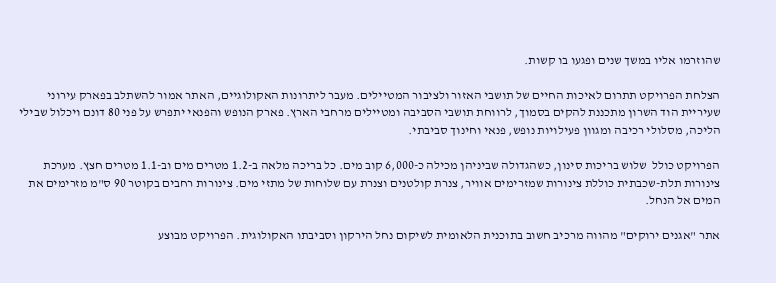שהוזרמו אליו במשך שנים ופגעו בו קשות.

הצלחת הפרויקט תתרום לאיכות החיים של תושבי האזור ולציבור המטיילים. מעבר ליתרונות האקולוגיים, האתר אמור להשתלב בפארק עירוני שעיריית הוד השרון מתכננת להקים בסמוך, לרווחת תושבי הסביבה ומטיילים מרחבי הארץ. פארק הנופש והפנאי יתפרש על פני 80 דונם ויכלול שבילי הליכה, מסלולי רכיבה ומגוון פעילויות נופש, פנאי וחינוך סביבתי.

הפרויקט כולל  שלוש בריכות סינון, כשהגדולה שביניהן מכילה כ-6,000 קוב מים. כל בריכה מלאה ב-1.2 מטרים מים וב-1.1 מטרים חצץ. מערכת צינורות תלת-שכבתית כוללת צינורות שמזרימים אוויר, צנרת קולטנים וצנרת עם שלוחות של מתזי מים. צינורות רחבים בקוטר 90 ס"מ מזרימים את המים אל הנחל.

אתר "אגנים ירוקים" מהווה מרכיב חשוב בתוכנית הלאומית לשיקום נחל הירקון וסביבתו האקולוגית. הפרויקט מבוצע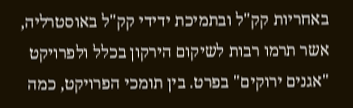באחריות קק"ל ובתמיכת ידידי קק"ל באוסטרליה, אשר תרמו רבות לשיקום הירקון בכלל ולפרויקט "אגנים ירוקים" בפרט. בין תומכי הפרויקט, כמה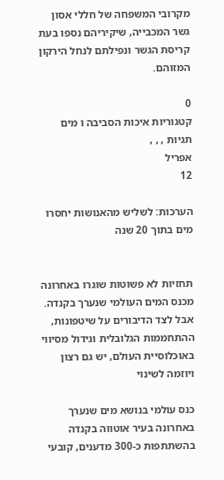מקרובי המשפחה של חללי אסון גשר המכבייה, שיקיריהם נספו בעת קריסת הגשר ונפילתם לנחל הירקון המזוהם.

0
קטגוריות איכות הסביבה ו מים
תגיות , , ,
אפריל
12

הערכות: לשליש מהאנושות יחסרו מים בתוך 20 שנה


תחזיות לא פשוטות שוגרו באחרונה מכנס המים העולמי שנערך בקנדה. אבל לצד הדיבורים על שיטפונות, ההתחממות הגלובלית וגידול מסיווי באוכלוסיית העולם, יש גם רצון ויוזמה לשינוי

כנס עולמי בנושא מים שנערך באחרונה בעיר אוטווה בקנדה בהשתתפות כ-300 מדענים, קובעי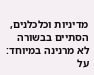מדיניות וכלכלנים, הסתיים בבשורה לא מרנינה במיוחד: על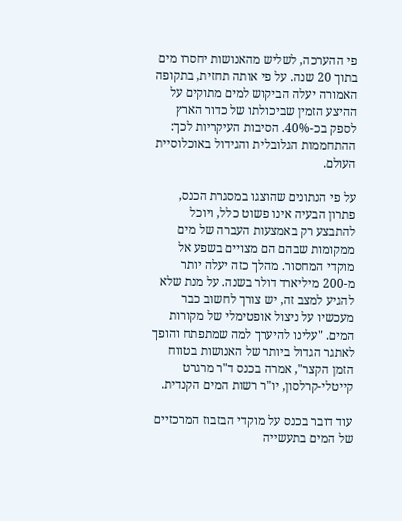פי ההערכה, לשליש מהאנושות יחסרו מים בתוך 20 שנה. על פי אותה תחזית, בתקופה האמורה יעלה הביקוש למים מתוקים על ההיצע הזמין שביכולתו של כדור הארץ לספק בכ-40%. הסיבות העיקריות לכך: ההתחממות הגלובלית והגידול באוכלוסיית העולם.

על פי הנתונים שהוצגו במסגרת הכנס, פתרון הבעיה אינו פשוט כלל, ויוכל להתבצע רק באמצעות העברה של מים ממקומות שבהם הם מצויים בשפע אל מוקדי המחסור. מהלך כזה יעלה יותר מ-200 מיליארד דולר בשנה. על מנת שלא להגיע למצב זה, יש צורך לחשוב כבר מעכשיו על ניצול אופטימלי של מקורות המים. "עלינו להיערך למה שמתפתח והופך לאתגר הגדול ביותר של האנושות בטווח הזמן הקצר", אמרה בכנס ד"ר מרגרט קייטלי-קרלסון, יו"ר רשות המים הקנדית.

עוד דובר בכנס על מוקדי הבזבוז המרכזיים של המים בתעשייה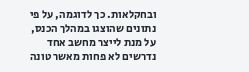ובחקלאות. כך לדוגמה, על פי נתונים שהוצגו במהלך הכנס, על מנת לייצר מחשב אחד נדרשים לא פחות מאשר טונה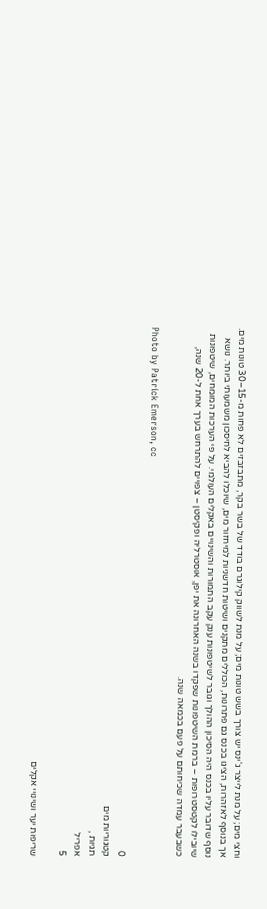וחצי מים; על מנת לייצר ג'ינס יש צורך בשש טונות מים; על מנת לשווק קילוגרם בודד של בשר בקר, מתבזבזים לא פחות מ-15–30 טונות מים. אך בנוסף לאזהרות, הציגו בכנס גם פתרונות, הכוללים מתקנים ושיטות חדשניות למיחזור מים, שיוכלו להביא לחיסכון משמעותי ביותר. נושא נוסף שדובר עליו בכנס היה הסיכון ההולך וגובר לשיטפונות ענק עקב התמורות והשינויים באקלים העולמי. על פי הערכות המומחים, שיטפונות שיובילו לקטסטרופות – ברמת השיטפונות שפקדו בשנה האחרונה את יפן, אוסטרליה ופקיסטן – צפויים להתרחש בערך אחת ל-20 שנה, כשבעבר עמדה שכיחותם על פעם בכמאה שנה.

Photo by Patrick Emerson, cc

0
קטגוריות מים
תגיות ,
אפריל
5

שריפות יער ושינויי אקלים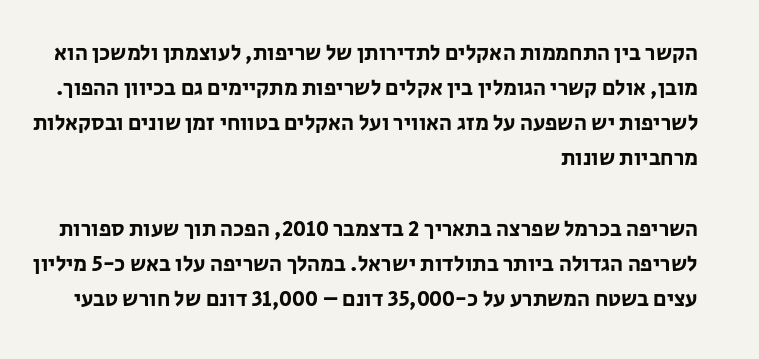הקשר בין התחממות האקלים לתדירותן של שריפות, לעוצמתן ולמשכן הוא מובן, אולם קשרי הגומלין בין אקלים לשריפות מתקיימים גם בכיוון ההפוך. לשריפות יש השפעה על מזג האוויר ועל האקלים בטווחי זמן שונים ובסקאלות מרחביות שונות

השריפה בכרמל שפרצה בתאריך 2 בדצמבר 2010, הפכה תוך שעות ספורות לשריפה הגדולה ביותר בתולדות ישראל. במהלך השריפה עלו באש כ-5 מיליון עצים בשטח המשתרע על כ-35,000 דונם – 31,000 דונם של חורש טבעי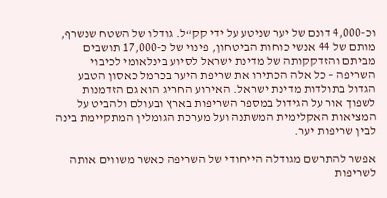וכ-4,000 דונם של יער שניטע על ידי קק“ל. גודלו של השטח שנשרף, מותם של 44 אנשי כוחות הביטחון, פינוי של כ-17,000 תושבים מביתם והזדקקותה של מדינת ישראל לסיוע בינלאומי לכיבוי השריפה – כל אלה הכתירו את שריפת היער בכרמל כאסון הטבע הגדול בתולדות מדינת ישראל. האירוע החריג הוא גם הזדמנות לשפוך אור על הגידול במספר השריפות בארץ ובעולם ולהביט על המציאות האקלימית המשתנה ועל מערכת הגומלין המתקיימת בינה לבין שריפות יער.

אפשר להתרשם מגודלה הייחודי של השריפה כאשר משווים אותה לשריפות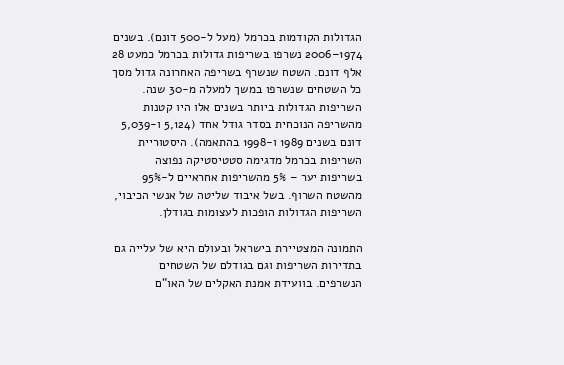הגדולות הקודמות בכרמל (מעל ל-500 דונם). בשנים 1974–2006 נשרפו בשריפות גדולות בכרמל כמעט 28 אלף דונם. השטח שנשרף בשריפה האחרונה גדול מסך כל השטחים שנשרפו במשך למעלה מ-30 שנה. השריפות הגדולות ביותר בשנים אלו היו קטנות מהשריפה הנוכחית בסדר גודל אחד (5,124 ו-5,039 דונם בשנים 1989 ו-1998 בהתאמה). היסטוריית השריפות בכרמל מדגימה סטטיסטיקה נפוצה בשריפות יער – 5% מהשריפות אחראיים ל-95% מהשטח השרוף. בשל איבוד שליטה של אנשי הכיבוי, השריפות הגדולות הופכות לעצומות בגודלן.

התמונה המצטיירת בישראל ובעולם היא של עלייה גם בתדירות השריפות וגם בגודלם של השטחים הנשרפים. בוועידת אמנת האקלים של האו“ם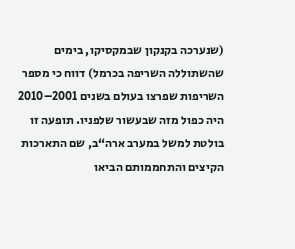(שנערכה בקנקון שבמקסיקו, בימים שהשתוללה השריפה בכרמל) דווח כי מספר השריפות שפרצו בעולם בשנים 2001–2010 היה כפול מזה שבעשור שלפניו. תופעה זו בולטת למשל במערב ארה“ב, שם התארכות הקיצים והתחממותם הביאו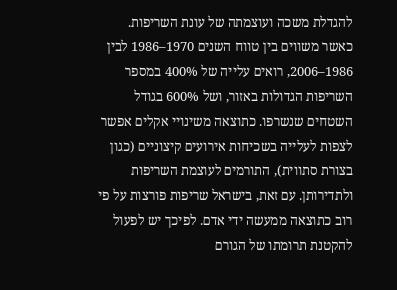להגדלת משכה ועוצמתה של עונת השריפות. כאשר משווים בין טווח השנים 1970–1986 לבין 1986–2006, רואים עלייה של 400% במספר השריפות הגדולות באזור, ושל 600% בגודל השטחים שנשרפו. כתוצאה משינויי אקלים אפשר לצפות לעלייה בשכיחות אירועים קיצוניים (כגון בצורת סתווית), התורמים לעוצמת השריפות ולתדירותן. עם זאת, בישראל שריפות פורצות על פי רוב כתוצאה ממעשה ידי אדם. לפיכך יש לפעול להקטנת תרומתו של הגורם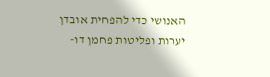האנושי כדי להפחית אובדן יערות ופליטות פחמן דו-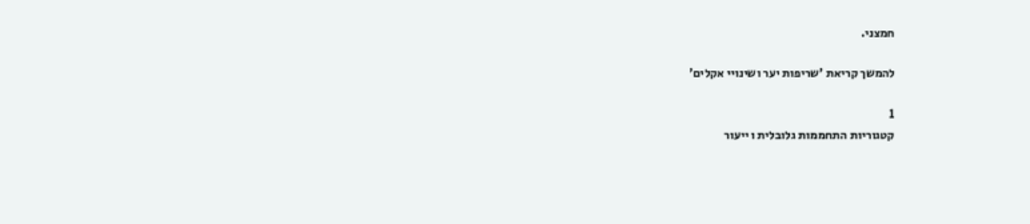חמצני.

להמשך קריאת 'שריפות יער ושינויי אקלים'

1
קטגוריות התחממות גלובלית ו ייעור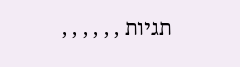תגיות , , , , , ,